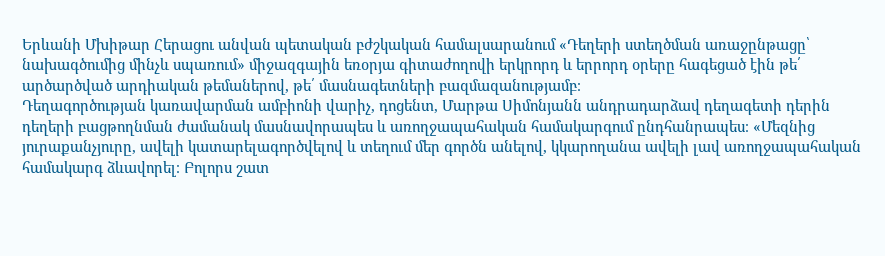Երևանի Մխիթար Հերացու անվան պետական բժշկական համալսարանում «Դեղերի ստեղծման առաջընթացը՝ նախագծումից մինչև սպառում» միջազգային եռօրյա գիտաժողովի երկրորդ և երրորդ օրերը հագեցած էին թե՛ արծարծված արդիական թեմաներով, թե՛ մասնագետների բազմազանությամբ։
Դեղագործության կառավարման ամբիոնի վարիչ, դոցենտ, Մարթա Սիմոնյանն անդրադարձավ դեղագետի դերին դեղերի բացթողնման ժամանակ մասնավորապես և առողջապահական համակարգում ընդհանրապես։ «Մեզնից յուրաքանչյուրը, ավելի կատարելագործվելով և տեղում մեր գործն անելով, կկարողանա ավելի լավ առողջապահական համակարգ ձևավորել։ Բոլորս շատ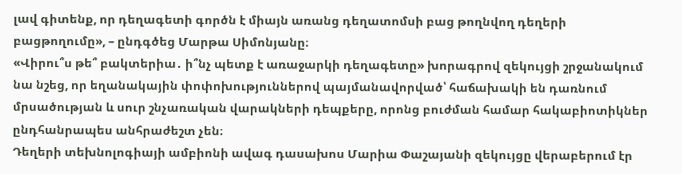լավ գիտենք, որ դեղագետի գործն է միայն առանց դեղատոմսի բաց թողնվող դեղերի բացթողումը», – ընդգծեց Մարթա Սիմոնյանը։
«Վիրու՞ս թե՞ բակտերիա․ ի՞նչ պետք է առաջարկի դեղագետը» խորագրով զեկույցի շրջանակում նա նշեց, որ եղանակային փոփոխություններով պայմանավորված՝ հաճախակի են դառնում մրսածության և սուր շնչառական վարակների դեպքերը, որոնց բուժման համար հակաբիոտիկներ ընդհանրապես անհրաժեշտ չեն։
Դեղերի տեխնոլոգիայի ամբիոնի ավագ դասախոս Մարիա Փաշայանի զեկույցը վերաբերում էր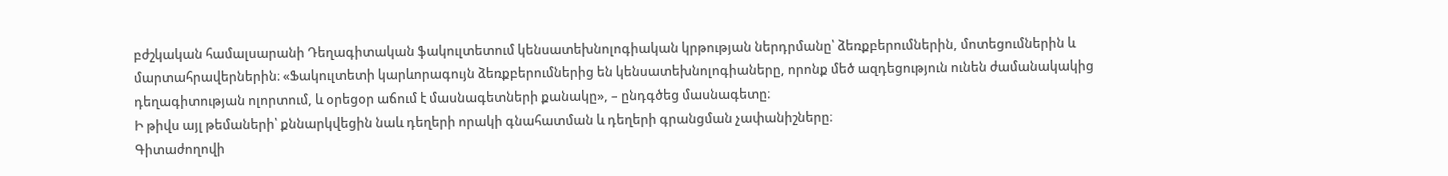բժշկական համալսարանի Դեղագիտական ֆակուլտետում կենսատեխնոլոգիական կրթության ներդրմանը՝ ձեռքբերումներին, մոտեցումներին և մարտահրավերներին։ «Ֆակուլտետի կարևորագույն ձեռքբերումներից են կենսատեխնոլոգիաները, որոնք մեծ ազդեցություն ունեն ժամանակակից դեղագիտության ոլորտում, և օրեցօր աճում է մասնագետների քանակը», – ընդգծեց մասնագետը։
Ի թիվս այլ թեմաների՝ քննարկվեցին նաև դեղերի որակի գնահատման և դեղերի գրանցման չափանիշները։
Գիտաժողովի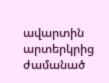ավարտին արտերկրից ժամանած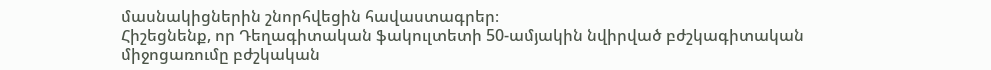մասնակիցներին շնորհվեցին հավաստագրեր։
Հիշեցնենք, որ Դեղագիտական ֆակուլտետի 50-ամյակին նվիրված բժշկագիտական միջոցառումը բժշկական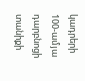կադրերի 100-ամյա դարբնոցի տանիքի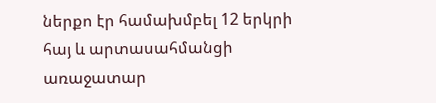ներքո էր համախմբել 12 երկրի հայ և արտասահմանցի առաջատար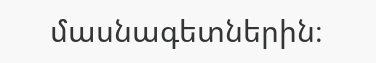մասնագետներին։